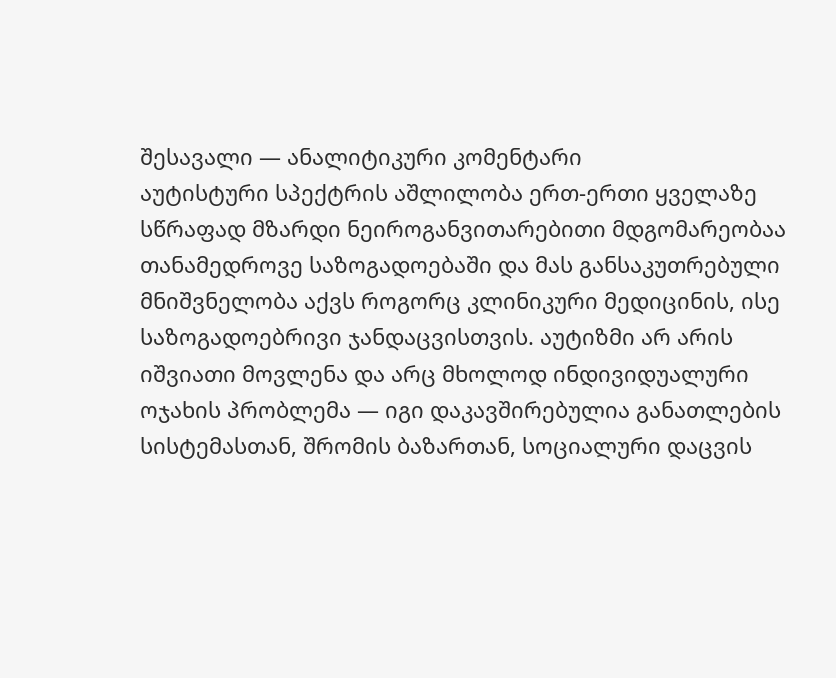შესავალი — ანალიტიკური კომენტარი
აუტისტური სპექტრის აშლილობა ერთ-ერთი ყველაზე სწრაფად მზარდი ნეიროგანვითარებითი მდგომარეობაა თანამედროვე საზოგადოებაში და მას განსაკუთრებული მნიშვნელობა აქვს როგორც კლინიკური მედიცინის, ისე საზოგადოებრივი ჯანდაცვისთვის. აუტიზმი არ არის იშვიათი მოვლენა და არც მხოლოდ ინდივიდუალური ოჯახის პრობლემა — იგი დაკავშირებულია განათლების სისტემასთან, შრომის ბაზართან, სოციალური დაცვის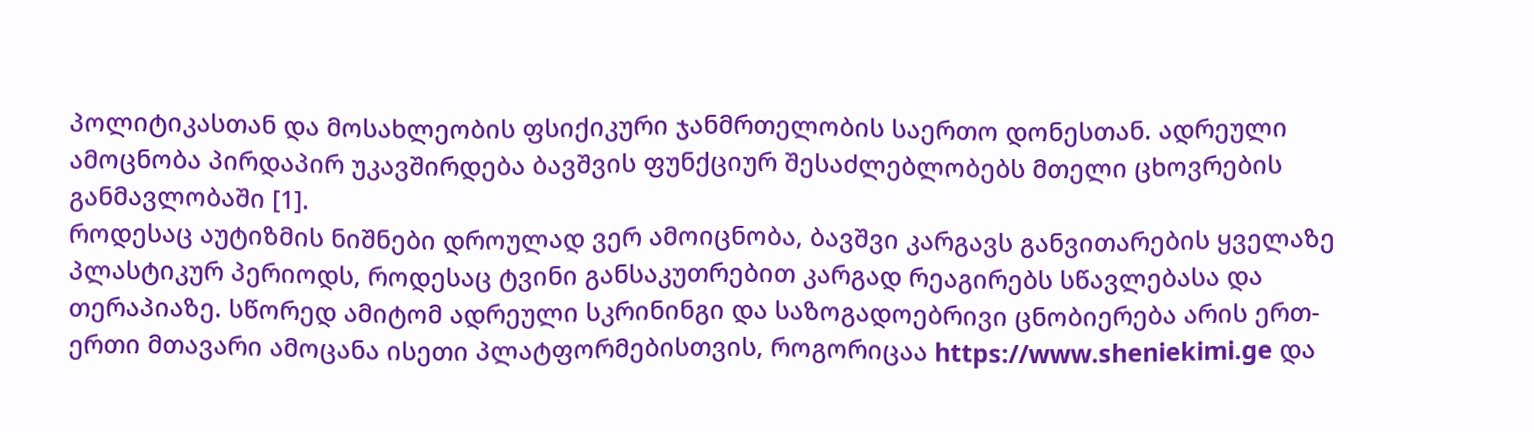პოლიტიკასთან და მოსახლეობის ფსიქიკური ჯანმრთელობის საერთო დონესთან. ადრეული ამოცნობა პირდაპირ უკავშირდება ბავშვის ფუნქციურ შესაძლებლობებს მთელი ცხოვრების განმავლობაში [1].
როდესაც აუტიზმის ნიშნები დროულად ვერ ამოიცნობა, ბავშვი კარგავს განვითარების ყველაზე პლასტიკურ პერიოდს, როდესაც ტვინი განსაკუთრებით კარგად რეაგირებს სწავლებასა და თერაპიაზე. სწორედ ამიტომ ადრეული სკრინინგი და საზოგადოებრივი ცნობიერება არის ერთ-ერთი მთავარი ამოცანა ისეთი პლატფორმებისთვის, როგორიცაა https://www.sheniekimi.ge და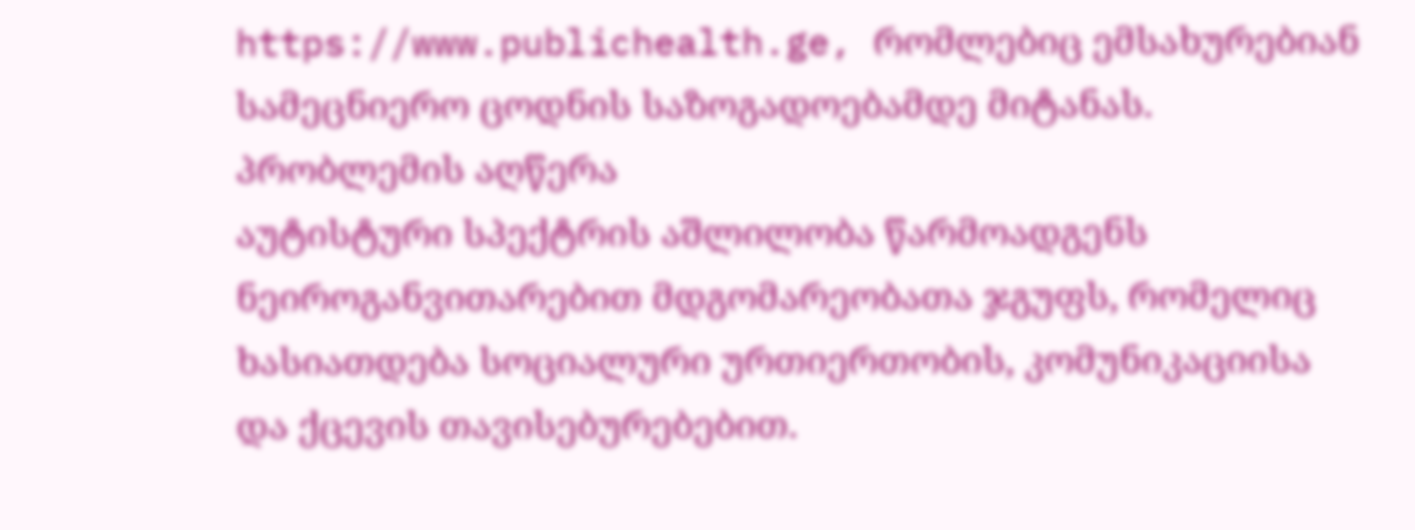https://www.publichealth.ge, რომლებიც ემსახურებიან სამეცნიერო ცოდნის საზოგადოებამდე მიტანას.
პრობლემის აღწერა
აუტისტური სპექტრის აშლილობა წარმოადგენს ნეიროგანვითარებით მდგომარეობათა ჯგუფს, რომელიც ხასიათდება სოციალური ურთიერთობის, კომუნიკაციისა და ქცევის თავისებურებებით.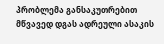პრობლემა განსაკუთრებით მწვავედ დგას ადრეული ასაკის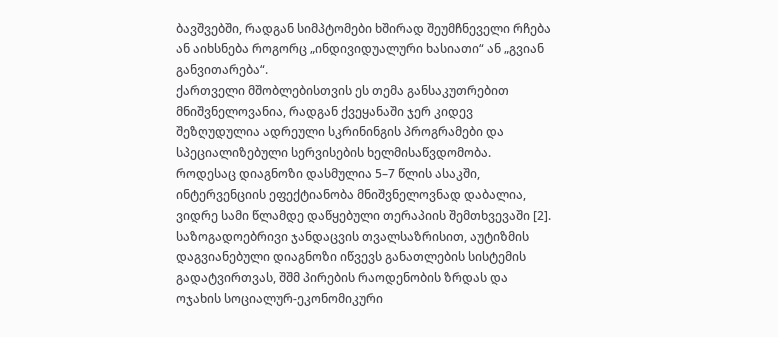ბავშვებში, რადგან სიმპტომები ხშირად შეუმჩნეველი რჩება ან აიხსნება როგორც „ინდივიდუალური ხასიათი“ ან „გვიან განვითარება“.
ქართველი მშობლებისთვის ეს თემა განსაკუთრებით მნიშვნელოვანია, რადგან ქვეყანაში ჯერ კიდევ შეზღუდულია ადრეული სკრინინგის პროგრამები და სპეციალიზებული სერვისების ხელმისაწვდომობა. როდესაც დიაგნოზი დასმულია 5–7 წლის ასაკში, ინტერვენციის ეფექტიანობა მნიშვნელოვნად დაბალია, ვიდრე სამი წლამდე დაწყებული თერაპიის შემთხვევაში [2].
საზოგადოებრივი ჯანდაცვის თვალსაზრისით, აუტიზმის დაგვიანებული დიაგნოზი იწვევს განათლების სისტემის გადატვირთვას, შშმ პირების რაოდენობის ზრდას და ოჯახის სოციალურ-ეკონომიკური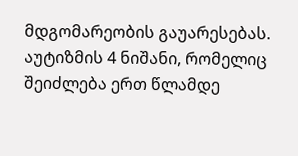მდგომარეობის გაუარესებას.
აუტიზმის 4 ნიშანი, რომელიც შეიძლება ერთ წლამდე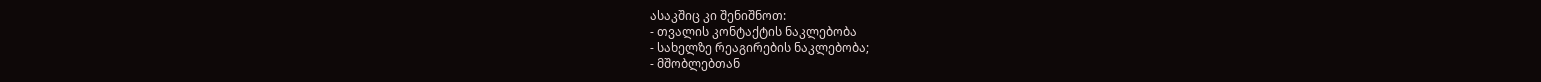ასაკშიც კი შენიშნოთ:
- თვალის კონტაქტის ნაკლებობა
- სახელზე რეაგირების ნაკლებობა;
- მშობლებთან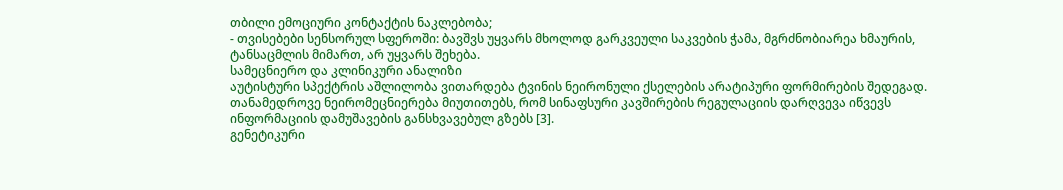თბილი ემოციური კონტაქტის ნაკლებობა;
- თვისებები სენსორულ სფეროში: ბავშვს უყვარს მხოლოდ გარკვეული საკვების ჭამა, მგრძნობიარეა ხმაურის, ტანსაცმლის მიმართ, არ უყვარს შეხება.
სამეცნიერო და კლინიკური ანალიზი
აუტისტური სპექტრის აშლილობა ვითარდება ტვინის ნეირონული ქსელების არატიპური ფორმირების შედეგად. თანამედროვე ნეირომეცნიერება მიუთითებს, რომ სინაფსური კავშირების რეგულაციის დარღვევა იწვევს ინფორმაციის დამუშავების განსხვავებულ გზებს [3].
გენეტიკური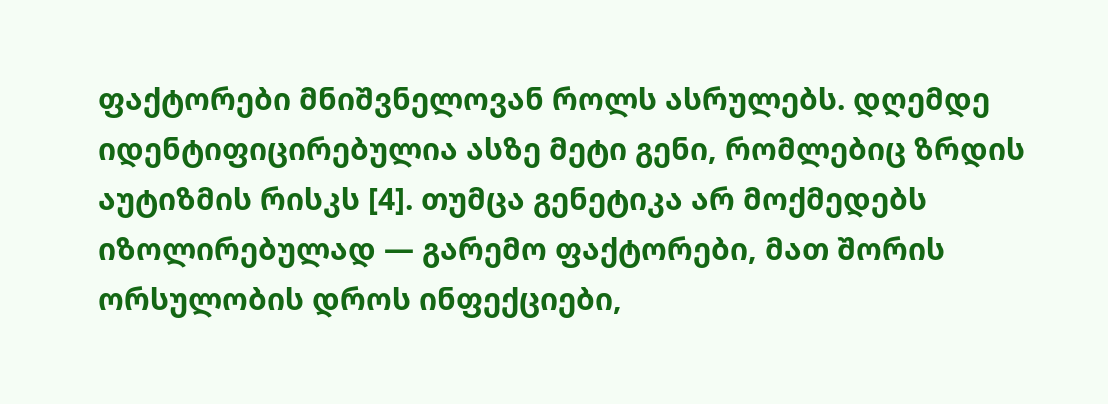ფაქტორები მნიშვნელოვან როლს ასრულებს. დღემდე იდენტიფიცირებულია ასზე მეტი გენი, რომლებიც ზრდის აუტიზმის რისკს [4]. თუმცა გენეტიკა არ მოქმედებს იზოლირებულად — გარემო ფაქტორები, მათ შორის ორსულობის დროს ინფექციები,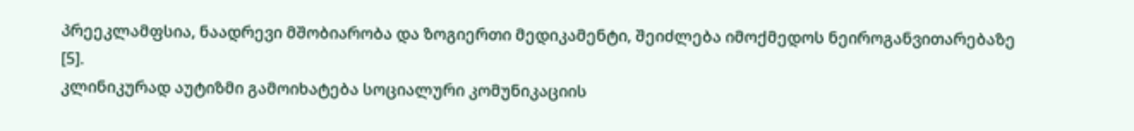პრეეკლამფსია, ნაადრევი მშობიარობა და ზოგიერთი მედიკამენტი, შეიძლება იმოქმედოს ნეიროგანვითარებაზე [5].
კლინიკურად აუტიზმი გამოიხატება სოციალური კომუნიკაციის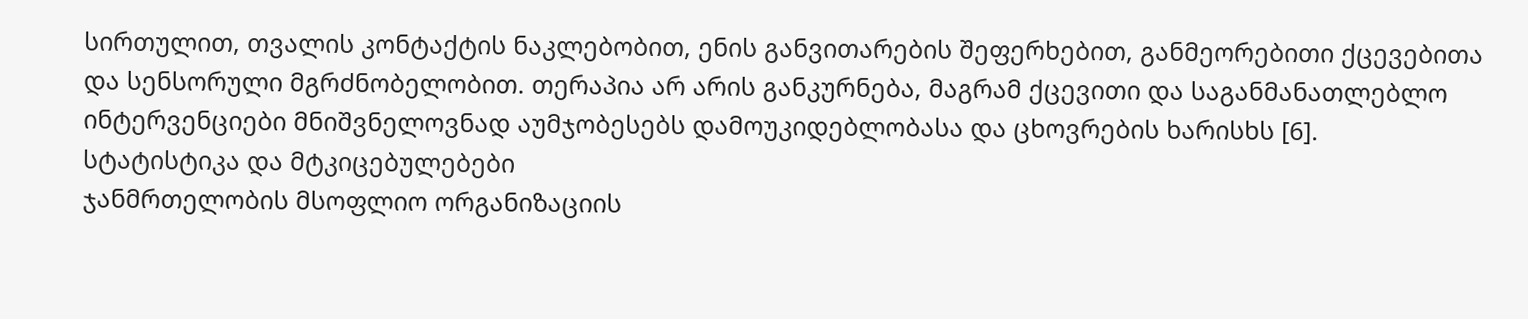სირთულით, თვალის კონტაქტის ნაკლებობით, ენის განვითარების შეფერხებით, განმეორებითი ქცევებითა და სენსორული მგრძნობელობით. თერაპია არ არის განკურნება, მაგრამ ქცევითი და საგანმანათლებლო ინტერვენციები მნიშვნელოვნად აუმჯობესებს დამოუკიდებლობასა და ცხოვრების ხარისხს [6].
სტატისტიკა და მტკიცებულებები
ჯანმრთელობის მსოფლიო ორგანიზაციის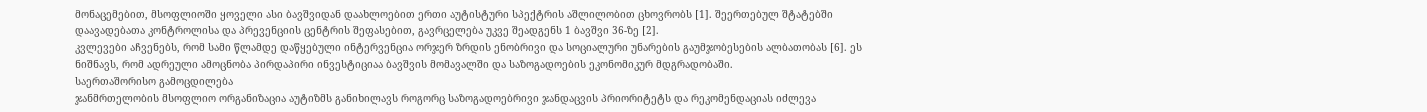მონაცემებით, მსოფლიოში ყოველი ასი ბავშვიდან დაახლოებით ერთი აუტისტური სპექტრის აშლილობით ცხოვრობს [1]. შეერთებულ შტატებში დაავადებათა კონტროლისა და პრევენციის ცენტრის შეფასებით, გავრცელება უკვე შეადგენს 1 ბავშვი 36-ზე [2].
კვლევები აჩვენებს, რომ სამი წლამდე დაწყებული ინტერვენცია ორჯერ ზრდის ენობრივი და სოციალური უნარების გაუმჯობესების ალბათობას [6]. ეს ნიშნავს, რომ ადრეული ამოცნობა პირდაპირი ინვესტიციაა ბავშვის მომავალში და საზოგადოების ეკონომიკურ მდგრადობაში.
საერთაშორისო გამოცდილება
ჯანმრთელობის მსოფლიო ორგანიზაცია აუტიზმს განიხილავს როგორც საზოგადოებრივი ჯანდაცვის პრიორიტეტს და რეკომენდაციას იძლევა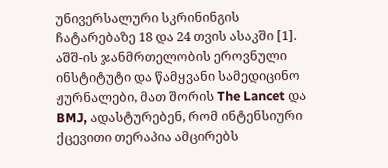უნივერსალური სკრინინგის ჩატარებაზე 18 და 24 თვის ასაკში [1].
აშშ-ის ჯანმრთელობის ეროვნული ინსტიტუტი და წამყვანი სამედიცინო ჟურნალები, მათ შორის The Lancet და BMJ, ადასტურებენ, რომ ინტენსიური ქცევითი თერაპია ამცირებს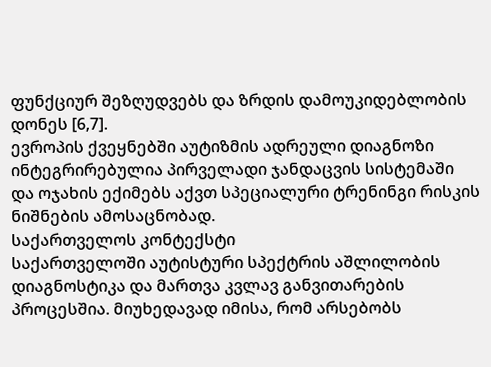ფუნქციურ შეზღუდვებს და ზრდის დამოუკიდებლობის დონეს [6,7].
ევროპის ქვეყნებში აუტიზმის ადრეული დიაგნოზი ინტეგრირებულია პირველადი ჯანდაცვის სისტემაში და ოჯახის ექიმებს აქვთ სპეციალური ტრენინგი რისკის ნიშნების ამოსაცნობად.
საქართველოს კონტექსტი
საქართველოში აუტისტური სპექტრის აშლილობის დიაგნოსტიკა და მართვა კვლავ განვითარების პროცესშია. მიუხედავად იმისა, რომ არსებობს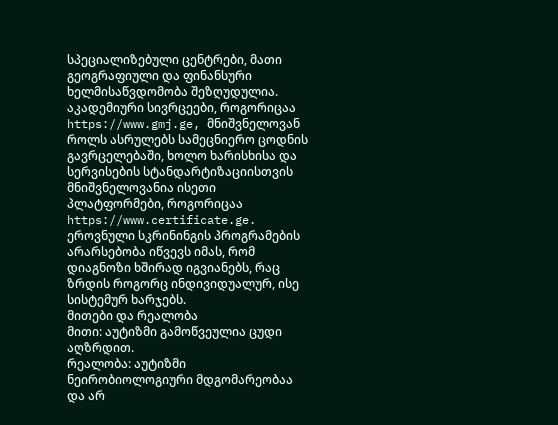სპეციალიზებული ცენტრები, მათი გეოგრაფიული და ფინანსური ხელმისაწვდომობა შეზღუდულია.
აკადემიური სივრცეები, როგორიცაა https://www.gmj.ge, მნიშვნელოვან როლს ასრულებს სამეცნიერო ცოდნის გავრცელებაში, ხოლო ხარისხისა და სერვისების სტანდარტიზაციისთვის მნიშვნელოვანია ისეთი პლატფორმები, როგორიცაა https://www.certificate.ge.
ეროვნული სკრინინგის პროგრამების არარსებობა იწვევს იმას, რომ დიაგნოზი ხშირად იგვიანებს, რაც ზრდის როგორც ინდივიდუალურ, ისე სისტემურ ხარჯებს.
მითები და რეალობა
მითი: აუტიზმი გამოწვეულია ცუდი აღზრდით.
რეალობა: აუტიზმი ნეირობიოლოგიური მდგომარეობაა და არ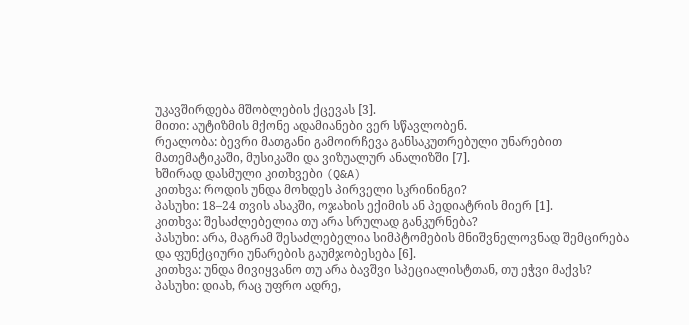უკავშირდება მშობლების ქცევას [3].
მითი: აუტიზმის მქონე ადამიანები ვერ სწავლობენ.
რეალობა: ბევრი მათგანი გამოირჩევა განსაკუთრებული უნარებით მათემატიკაში, მუსიკაში და ვიზუალურ ანალიზში [7].
ხშირად დასმული კითხვები (Q&A)
კითხვა: როდის უნდა მოხდეს პირველი სკრინინგი?
პასუხი: 18–24 თვის ასაკში, ოჯახის ექიმის ან პედიატრის მიერ [1].
კითხვა: შესაძლებელია თუ არა სრულად განკურნება?
პასუხი: არა, მაგრამ შესაძლებელია სიმპტომების მნიშვნელოვნად შემცირება და ფუნქციური უნარების გაუმჯობესება [6].
კითხვა: უნდა მივიყვანო თუ არა ბავშვი სპეციალისტთან, თუ ეჭვი მაქვს?
პასუხი: დიახ, რაც უფრო ადრე,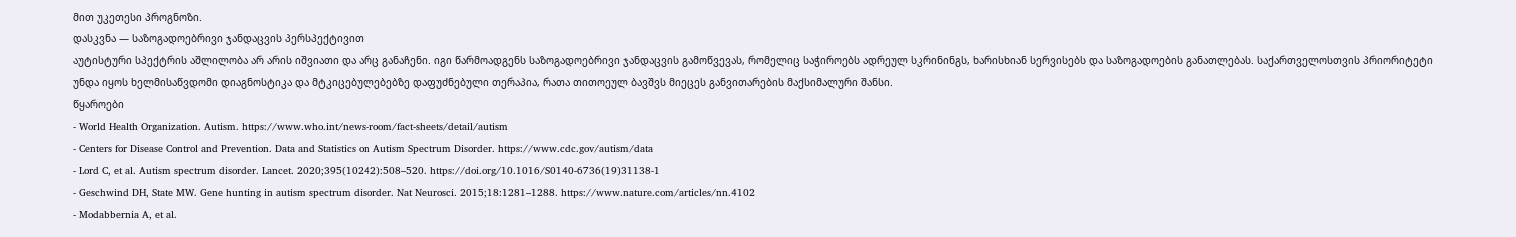მით უკეთესი პროგნოზი.
დასკვნა — საზოგადოებრივი ჯანდაცვის პერსპექტივით
აუტისტური სპექტრის აშლილობა არ არის იშვიათი და არც განაჩენი. იგი წარმოადგენს საზოგადოებრივი ჯანდაცვის გამოწვევას, რომელიც საჭიროებს ადრეულ სკრინინგს, ხარისხიან სერვისებს და საზოგადოების განათლებას. საქართველოსთვის პრიორიტეტი უნდა იყოს ხელმისაწვდომი დიაგნოსტიკა და მტკიცებულებებზე დაფუძნებული თერაპია, რათა თითოეულ ბავშვს მიეცეს განვითარების მაქსიმალური შანსი.
წყაროები
- World Health Organization. Autism. https://www.who.int/news-room/fact-sheets/detail/autism
- Centers for Disease Control and Prevention. Data and Statistics on Autism Spectrum Disorder. https://www.cdc.gov/autism/data
- Lord C, et al. Autism spectrum disorder. Lancet. 2020;395(10242):508–520. https://doi.org/10.1016/S0140-6736(19)31138-1
- Geschwind DH, State MW. Gene hunting in autism spectrum disorder. Nat Neurosci. 2015;18:1281–1288. https://www.nature.com/articles/nn.4102
- Modabbernia A, et al.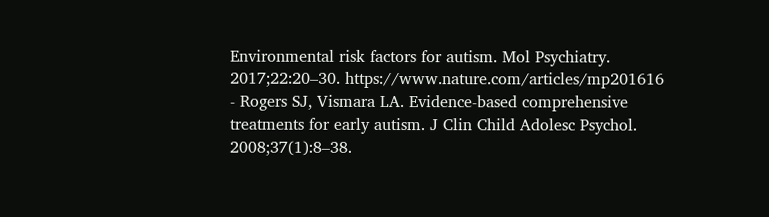Environmental risk factors for autism. Mol Psychiatry. 2017;22:20–30. https://www.nature.com/articles/mp201616
- Rogers SJ, Vismara LA. Evidence-based comprehensive treatments for early autism. J Clin Child Adolesc Psychol. 2008;37(1):8–38.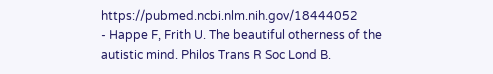https://pubmed.ncbi.nlm.nih.gov/18444052
- Happe F, Frith U. The beautiful otherness of the autistic mind. Philos Trans R Soc Lond B.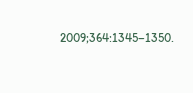2009;364:1345–1350.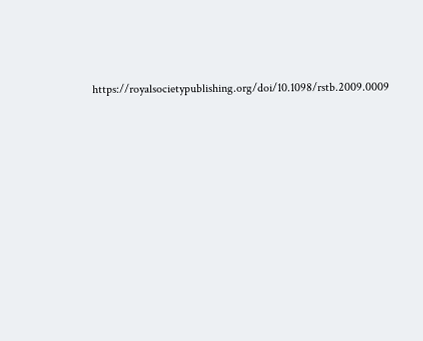https://royalsocietypublishing.org/doi/10.1098/rstb.2009.0009